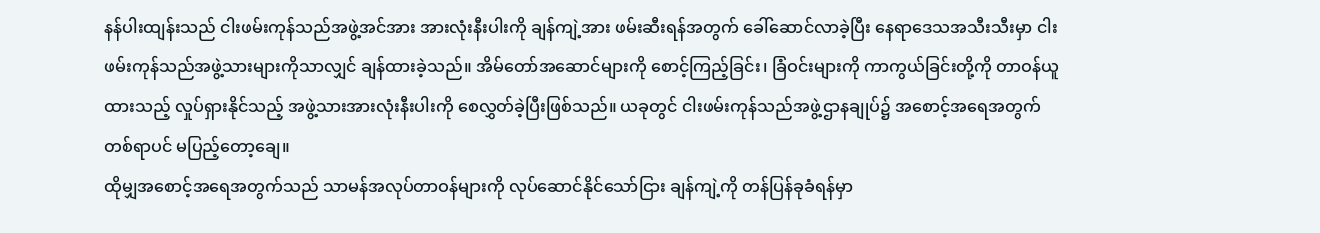နန်ပါးထျန်းသည် ငါးဖမ်းကုန်သည်အဖွဲ့အင်အား အားလုံးနီးပါးကို ချန်ကျဲ့အား ဖမ်းဆီးရန်အတွက် ခေါ်ဆောင်လာခဲ့ပြီး နေရာဒေသအသီးသီးမှာ ငါးဖမ်းကုန်သည်အဖွဲ့သားများကိုသာလျှင် ချန်ထားခဲ့သည်။ အိမ်တော်အဆောင်များကို စောင့်ကြည့်ခြင်း၊ ခြံဝင်းများကို ကာကွယ်ခြင်းတို့ကို တာဝန်ယူထားသည့် လှုပ်ရှားနိုင်သည့် အဖွဲ့သားအားလုံးနီးပါးကို စေလွှတ်ခဲ့ပြီးဖြစ်သည်။ ယခုတွင် ငါးဖမ်းကုန်သည်အဖွဲ့ဌာနချုပ်၌ အစောင့်အရေအတွက် တစ်ရာပင် မပြည့်တော့ချေ။
ထိုမျှအစောင့်အရေအတွက်သည် သာမန်အလုပ်တာဝန်များကို လုပ်ဆောင်နိုင်သော်ငြား ချန်ကျဲ့ကို တန်ပြန်ခုခံရန်မှာ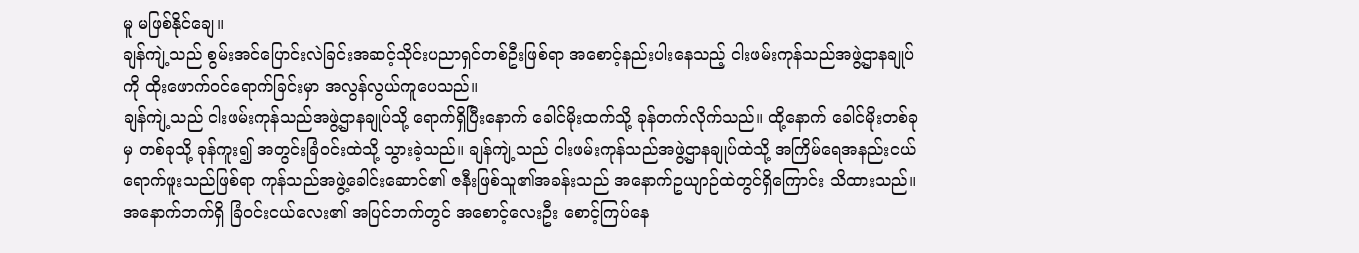မူ မဖြစ်နိုင်ချေ။
ချန်ကျဲ့သည် စွမ်းအင်ပြောင်းလဲခြင်းအဆင့်သိုင်းပညာရှင်တစ်ဦးဖြစ်ရာ အစောင့်နည်းပါးနေသည့် ငါးဖမ်းကုန်သည်အဖွဲ့ဌာနချုပ်ကို ထိုးဖောက်ဝင်ရောက်ခြင်းမှာ အလွန်လွယ်ကူပေသည်။
ချန်ကျဲ့သည် ငါးဖမ်းကုန်သည်အဖွဲ့ဌာနချုပ်သို့ ရောက်ရှိပြီးနောက် ခေါင်မိုးထက်သို့ ခုန်တက်လိုက်သည်။ ထို့နောက် ခေါင်မိုးတစ်ခုမှ တစ်ခုသို့ ခုန်ကူး၍ အတွင်းခြံဝင်းထဲသို့ သွားခဲ့သည်။ ချန်ကျဲ့သည် ငါးဖမ်းကုန်သည်အဖွဲ့ဌာနချုပ်ထဲသို့ အကြိမ်ရေအနည်းငယ် ရောက်ဖူးသည်ဖြစ်ရာ ကုန်သည်အဖွဲ့ခေါင်းဆောင်၏ ဇနီးဖြစ်သူ၏အခန်းသည် အနောက်ဥယျာဉ်ထဲတွင်ရှိကြောင်း သိထားသည်။
အနောက်ဘက်ရှိ ခြံဝင်းငယ်လေး၏ အပြင်ဘက်တွင် အစောင့်လေးဦး စောင့်ကြပ်နေ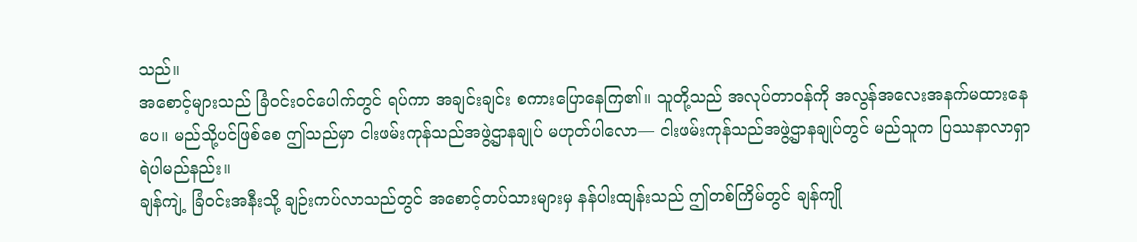သည်။
အစောင့်များသည် ခြံဝင်းဝင်ပေါက်တွင် ရပ်ကာ အချင်းချင်း စကားပြောနေကြ၏။ သူတို့သည် အလုပ်တာဝန်ကို အလွန်အလေးအနက်မထားနေပေ။ မည်သို့ပင်ဖြစ်စေ ဤသည်မှာ ငါးဖမ်းကုန်သည်အဖွဲ့ဌာနချုပ် မဟုတ်ပါလော— ငါးဖမ်းကုန်သည်အဖွဲ့ဌာနချုပ်တွင် မည်သူက ပြဿနာလာရှာရဲပါမည်နည်း။
ချန်ကျဲ့ ခြံဝင်းအနီးသို့ ချဉ်းကပ်လာသည်တွင် အစောင့်တပ်သားများမှ နန်ပါးထျန်းသည် ဤတစ်ကြိမ်တွင် ချန်ကျို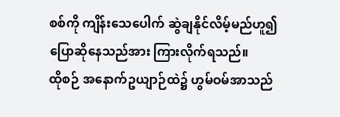စစ်ကို ကျိန်းသေပေါက် ဆွဲချနိုင်လိမ့်မည်ဟူ၍ ပြောဆိုနေသည်အား ကြားလိုက်ရသည်။
ထိုစဉ် အနောက်ဥယျာဉ်ထဲ၌ ဟွမ်ဝမ်အာသည်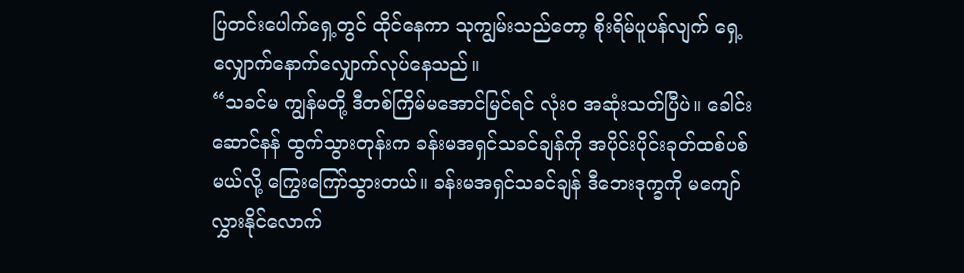ပြတင်းပေါက်ရှေ့တွင် ထိုင်နေကာ သုကျွမ်းသည်တော့ စိုးရိမ်ပူပန်လျက် ရှေ့လျှောက်နောက်လျှောက်လုပ်နေသည်။
“သခင်မ ကျွန်မတို့ ဒီတစ်ကြိမ်မအောင်မြင်ရင် လုံးဝ အဆုံးသတ်ပြီပဲ။ ခေါင်းဆောင်နန် ထွက်သွားတုန်းက ခန်းမအရှင်သခင်ချန်ကို အပိုင်းပိုင်းခုတ်ထစ်ပစ်မယ်လို့ ကြွေးကြော်သွားတယ်။ ခန်းမအရှင်သခင်ချန် ဒီဘေးဒုက္ခကို မကျော်လွှားနိုင်လောက်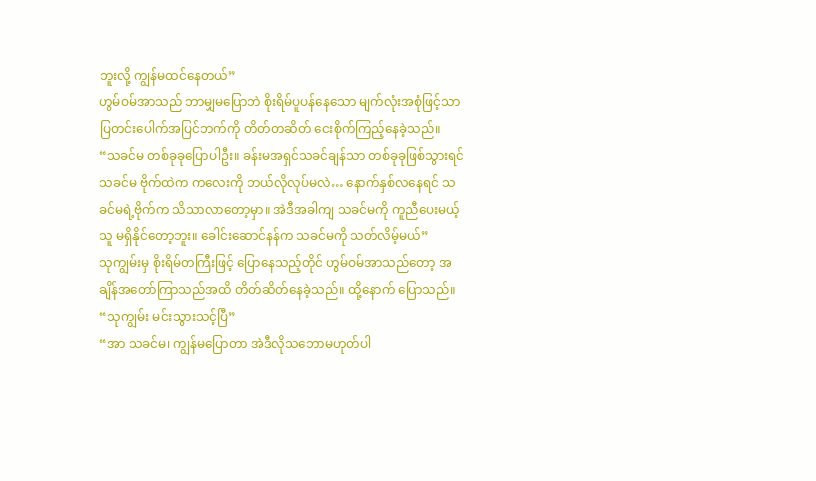ဘူးလို့ ကျွန်မထင်နေတယ်”
ဟွမ်ဝမ်အာသည် ဘာမျှမပြောဘဲ စိုးရိမ်ပူပန်နေသော မျက်လုံးအစုံဖြင့်သာ ပြတင်းပေါက်အပြင်ဘက်ကို တိတ်တဆိတ် ငေးစိုက်ကြည့်နေခဲ့သည်။
“သခင်မ တစ်ခုခုပြောပါဦး။ ခန်းမအရှင်သခင်ချန်သာ တစ်ခုခုဖြစ်သွားရင် သခင်မ ဗိုက်ထဲက ကလေးကို ဘယ်လိုလုပ်မလဲ… နောက်နှစ်လနေရင် သခင်မရဲ့ဗိုက်က သိသာလာတော့မှာ။ အဲဒီအခါကျ သခင်မကို ကူညီပေးမယ့်သူ မရှိနိုင်တော့ဘူး။ ခေါင်းဆောင်နန်က သခင်မကို သတ်လိမ့်မယ်”
သုကျွမ်းမှ စိုးရိမ်တကြီးဖြင့် ပြောနေသည့်တိုင် ဟွမ်ဝမ်အာသည်တော့ အချိန်အတော်ကြာသည်အထိ တိတ်ဆိတ်နေခဲ့သည်။ ထို့နောက် ပြောသည်။
“သုကျွမ်း မင်းသွားသင့်ပြီ”
“အာ သခင်မ၊ ကျွန်မပြောတာ အဲဒီလိုသဘောမဟုတ်ပါ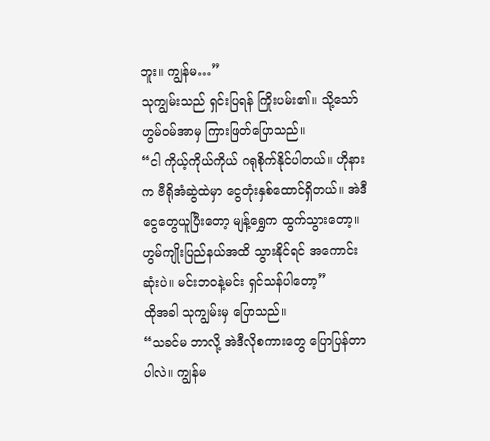ဘူး။ ကျွန်မ…”
သုကျွမ်းသည် ရှင်းပြရန် ကြိုးပမ်း၏။ သို့သော် ဟွမ်ဝမ်အာမှ ကြားဖြတ်ပြောသည်။
“ငါ ကိုယ့်ကိုယ်ကိုယ် ဂရုစိုက်နိုင်ပါတယ်။ ဟိုနားက ဗီရိုအံဆွဲထဲမှာ ငွေတုံးနှစ်ထောင်ရှိတယ်။ အဲဒီငွေတွေယူပြီးတော့ မျန့်ရွှေက ထွက်သွားတော့။ ဟွမ်ကျိုးပြည်နယ်အထိ သွားနိုင်ရင် အကောင်းဆုံးပဲ။ မင်းဘဝနဲ့မင်း ရှင်သန်ပါတော့”
ထိုအခါ သုကျွမ်းမှ ပြောသည်။
“သခင်မ ဘာလို့ အဲဒီလိုစကားတွေ ပြောပြန်တာပါလဲ။ ကျွန်မ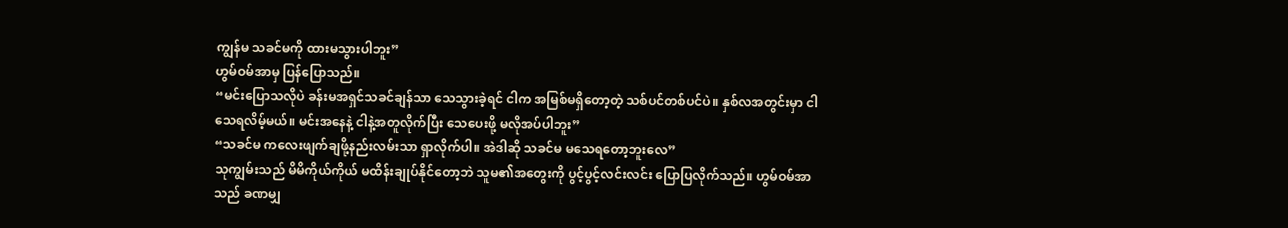ကျွန်မ သခင်မကို ထားမသွားပါဘူး”
ဟွမ်ဝမ်အာမှ ပြန်ပြောသည်။
“မင်းပြောသလိုပဲ ခန်းမအရှင်သခင်ချန်သာ သေသွားခဲ့ရင် ငါက အမြစ်မရှိတော့တဲ့ သစ်ပင်တစ်ပင်ပဲ။ နှစ်လအတွင်းမှာ ငါ သေရလိမ့်မယ်။ မင်းအနေနဲ့ ငါနဲ့အတူလိုက်ပြီး သေပေးဖို့ မလိုအပ်ပါဘူး”
“သခင်မ ကလေးဖျက်ချဖို့နည်းလမ်းသာ ရှာလိုက်ပါ။ အဲဒါဆို သခင်မ မသေရတော့ဘူးလေ”
သုကျွမ်းသည် မိမိကိုယ်ကိုယ် မထိန်းချုပ်နိုင်တော့ဘဲ သူမ၏အတွေးကို ပွင့်ပွင့်လင်းလင်း ပြောပြလိုက်သည်။ ဟွမ်ဝမ်အာသည် ခဏမျှ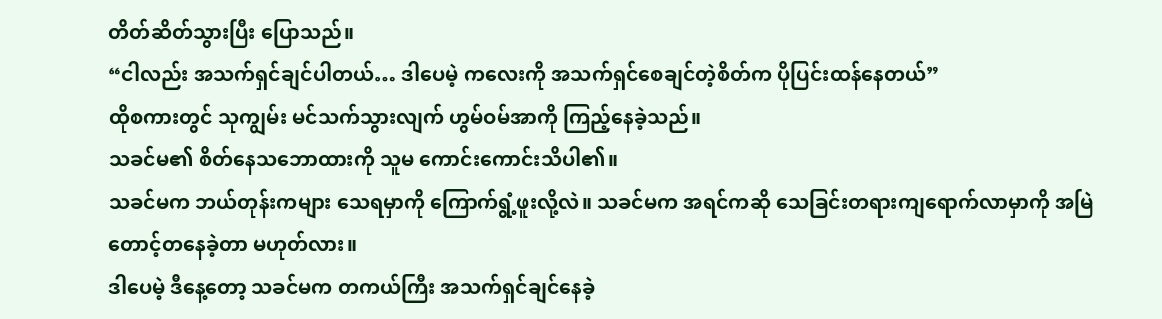တိတ်ဆိတ်သွားပြီး ပြောသည်။
“ငါလည်း အသက်ရှင်ချင်ပါတယ်… ဒါပေမဲ့ ကလေးကို အသက်ရှင်စေချင်တဲ့စိတ်က ပိုပြင်းထန်နေတယ်”
ထိုစကားတွင် သုကျွမ်း မင်သက်သွားလျက် ဟွမ်ဝမ်အာကို ကြည့်နေခဲ့သည်။
သခင်မ၏ စိတ်နေသဘောထားကို သူမ ကောင်းကောင်းသိပါ၏။
သခင်မက ဘယ်တုန်းကများ သေရမှာကို ကြောက်ရွံ့ဖူးလို့လဲ။ သခင်မက အရင်ကဆို သေခြင်းတရားကျရောက်လာမှာကို အမြဲတောင့်တနေခဲ့တာ မဟုတ်လား။
ဒါပေမဲ့ ဒီနေ့တော့ သခင်မက တကယ်ကြီး အသက်ရှင်ချင်နေခဲ့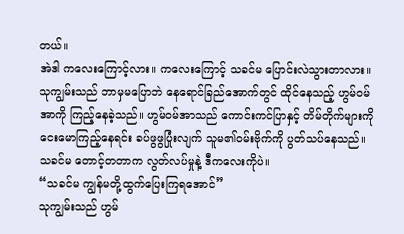တယ်။
အဲဒါ ကလေးကြောင့်လား။ ကလေးကြောင့် သခင်မ ပြောင်းလဲသွားတာလား။
သုကျွမ်းသည် ဘာမှမပြောဘဲ နေရောင်ခြည်အောက်တွင် ထိုင်နေသည့် ဟွမ်ဝမ်အာကို ကြည့်နေခဲ့သည်။ ဟွမ်ဝမ်အာသည် ကောင်းကင်ပြာနှင့် တိမ်တိုက်များကို ငေးမောကြည့်နေရင်း ခပ်ဖွဖွပြုံးလျက် သူမ၏ဝမ်းဗိုက်ကို ပွတ်သပ်နေသည်။
သခင်မ တောင့်တတာက လွတ်လပ်မှုနဲ့ ဒီကလေးကိုပဲ။
“သခင်မ ကျွန်မတို့ထွက်ပြေးကြရအောင်”
သုကျွမ်းသည် ဟွမ်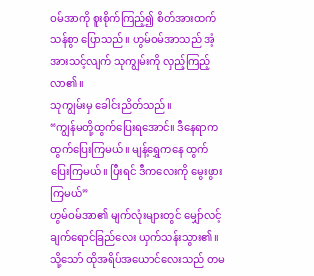ဝမ်အာကို စူးစိုက်ကြည့်၍ စိတ်အားထက်သန်စွာ ပြောသည်။ ဟွမ်ဝမ်အာသည် အံ့အားသင့်လျက် သုကျွမ်းကို လှည့်ကြည့်လာ၏။
သုကျွမ်းမှ ခေါင်းညိတ်သည်။
“ကျွန်မတို့ထွက်ပြေးရအောင်။ ဒီနေရာက ထွက်ပြေးကြမယ်။ မျန့်ရွှေကနေ ထွက်ပြေးကြမယ်။ ပြီးရင် ဒီကလေးကို မွေးဖွားကြမယ်”
ဟွမ်ဝမ်အာ၏ မျက်လုံးများတွင် မျှော်လင့်ချက်ရောင်ခြည်လေး ယှက်သန်းသွား၏။ သို့သော် ထိုအရိပ်အယောင်လေးသည် တမ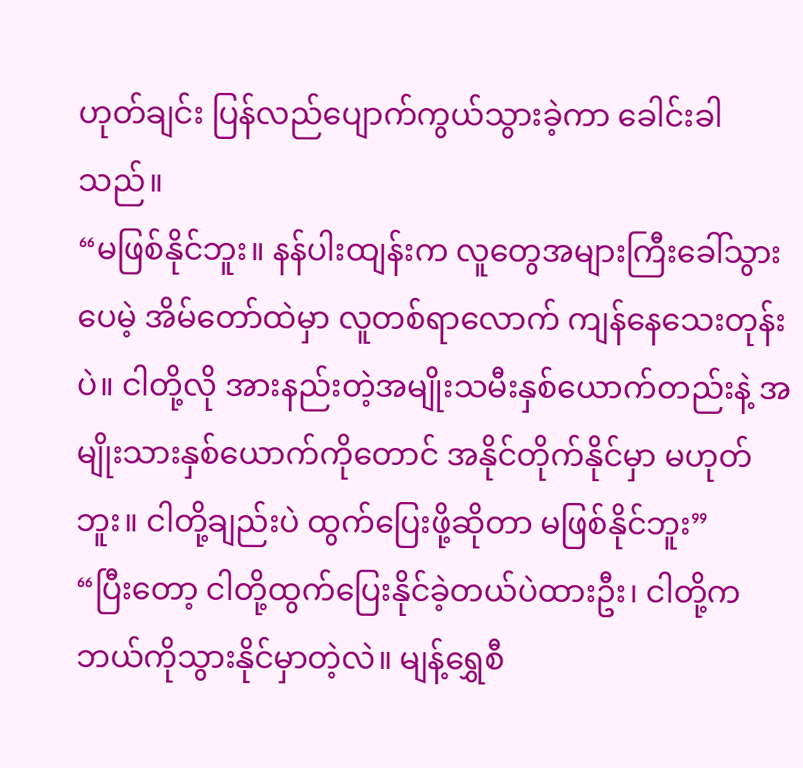ဟုတ်ချင်း ပြန်လည်ပျောက်ကွယ်သွားခဲ့ကာ ခေါင်းခါသည်။
“မဖြစ်နိုင်ဘူး။ နန်ပါးထျန်းက လူတွေအများကြီးခေါ်သွားပေမဲ့ အိမ်တော်ထဲမှာ လူတစ်ရာလောက် ကျန်နေသေးတုန်းပဲ။ ငါတို့လို အားနည်းတဲ့အမျိုးသမီးနှစ်ယောက်တည်းနဲ့ အမျိုးသားနှစ်ယောက်ကိုတောင် အနိုင်တိုက်နိုင်မှာ မဟုတ်ဘူး။ ငါတို့ချည်းပဲ ထွက်ပြေးဖို့ဆိုတာ မဖြစ်နိုင်ဘူး”
“ပြီးတော့ ငါတို့ထွက်ပြေးနိုင်ခဲ့တယ်ပဲထားဦး၊ ငါတို့က ဘယ်ကိုသွားနိုင်မှာတဲ့လဲ။ မျန့်ရွှေစီ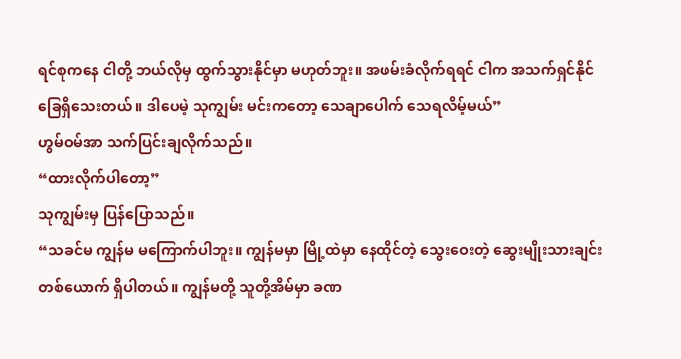ရင်စုကနေ ငါတို့ ဘယ်လိုမှ ထွက်သွားနိုင်မှာ မဟုတ်ဘူး။ အဖမ်းခံလိုက်ရရင် ငါက အသက်ရှင်နိုင်ခြေရှိသေးတယ်။ ဒါပေမဲ့ သုကျွမ်း မင်းကတော့ သေချာပေါက် သေရလိမ့်မယ်”
ဟွမ်ဝမ်အာ သက်ပြင်းချလိုက်သည်။
“ထားလိုက်ပါတော့”
သုကျွမ်းမှ ပြန်ပြောသည်။
“သခင်မ ကျွန်မ မကြောက်ပါဘူး။ ကျွန်မမှာ မြို့ထဲမှာ နေထိုင်တဲ့ သွေးဝေးတဲ့ ဆွေးမျိုးသားချင်းတစ်ယောက် ရှိပါတယ်။ ကျွန်မတို့ သူတို့အိမ်မှာ ခဏ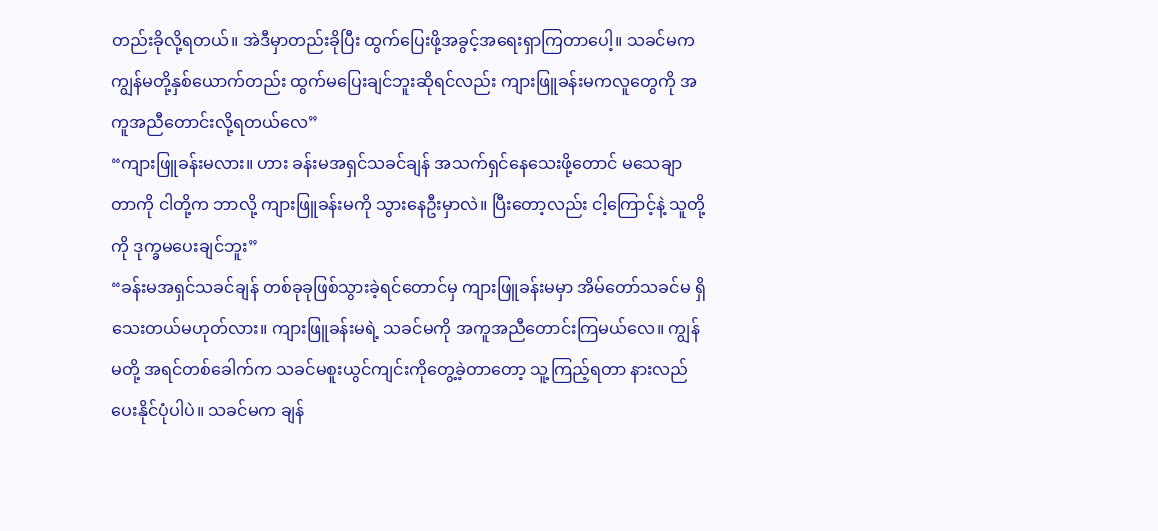တည်းခိုလို့ရတယ်။ အဲဒီမှာတည်းခိုပြီး ထွက်ပြေးဖို့အခွင့်အရေးရှာကြတာပေါ့။ သခင်မက ကျွန်မတို့နှစ်ယောက်တည်း ထွက်မပြေးချင်ဘူးဆိုရင်လည်း ကျားဖြူခန်းမကလူတွေကို အကူအညီတောင်းလို့ရတယ်လေ”
“ကျားဖြူခန်းမလား။ ဟား ခန်းမအရှင်သခင်ချန် အသက်ရှင်နေသေးဖို့တောင် မသေချာတာကို ငါတို့က ဘာလို့ ကျားဖြူခန်းမကို သွားနေဦးမှာလဲ။ ပြီးတော့လည်း ငါ့ကြောင့်နဲ့ သူတို့ကို ဒုက္ခမပေးချင်ဘူး”
“ခန်းမအရှင်သခင်ချန် တစ်ခုခုဖြစ်သွားခဲ့ရင်တောင်မှ ကျားဖြူခန်းမမှာ အိမ်တော်သခင်မ ရှိသေးတယ်မဟုတ်လား။ ကျားဖြူခန်းမရဲ့ သခင်မကို အကူအညီတောင်းကြမယ်လေ။ ကျွန်မတို့ အရင်တစ်ခေါက်က သခင်မစူးယွင်ကျင်းကိုတွေ့ခဲ့တာတော့ သူ့ကြည့်ရတာ နားလည်ပေးနိုင်ပုံပါပဲ။ သခင်မက ချန်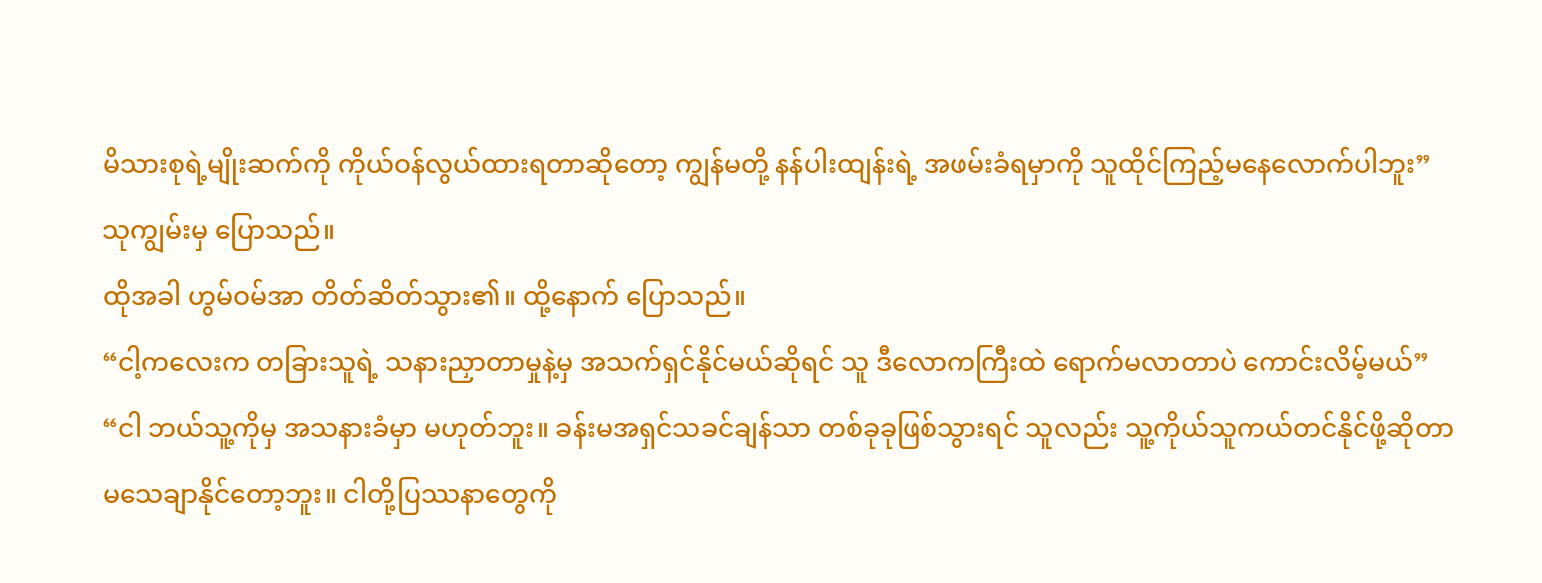မိသားစုရဲ့မျိုးဆက်ကို ကိုယ်ဝန်လွယ်ထားရတာဆိုတော့ ကျွန်မတို့ နန်ပါးထျန်းရဲ့ အဖမ်းခံရမှာကို သူထိုင်ကြည့်မနေလောက်ပါဘူး”
သုကျွမ်းမှ ပြောသည်။
ထိုအခါ ဟွမ်ဝမ်အာ တိတ်ဆိတ်သွား၏။ ထို့နောက် ပြောသည်။
“ငါ့ကလေးက တခြားသူရဲ့ သနားညှာတာမှုနဲ့မှ အသက်ရှင်နိုင်မယ်ဆိုရင် သူ ဒီလောကကြီးထဲ ရောက်မလာတာပဲ ကောင်းလိမ့်မယ်”
“ငါ ဘယ်သူ့ကိုမှ အသနားခံမှာ မဟုတ်ဘူး။ ခန်းမအရှင်သခင်ချန်သာ တစ်ခုခုဖြစ်သွားရင် သူလည်း သူ့ကိုယ်သူကယ်တင်နိုင်ဖို့ဆိုတာ မသေချာနိုင်တော့ဘူး။ ငါတို့ပြဿနာတွေကို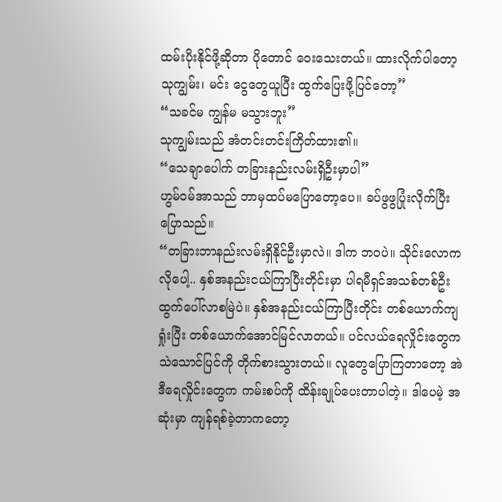ထမ်းပိုးနိုင်ဖို့ဆိုတာ ပိုတောင် ဝေးသေးတယ်။ ထားလိုက်ပါတော့ သုကျွမ်း၊ မင်း ငွေတွေယူပြီး ထွက်ပြေးဖို့ပြင်တော့”
“သခင်မ ကျွန်မ မသွားဘူး”
သုကျွမ်းသည် အံတင်းတင်းကြိတ်ထား၏။
“သေချာပေါက် တခြားနည်းလမ်းရှိဦးမှာပါ”
ဟွမ်ဝမ်အာသည် ဘာမှထပ်မပြောတော့ပေ။ ခပ်ဖွဖွပြုံးလိုက်ပြီး ပြောသည်။
“တခြားဘာနည်းလမ်းရှိနိုင်ဦးမှာလဲ။ ဒါက ဘဝပဲ။ သိုင်းလောကလိုပေါ့.. နှစ်အနည်းငယ်ကြာပြီးတိုင်းမှာ ပါရမီရှင်အသစ်တစ်ဦး ထွက်ပေါ်လာစမြဲပဲ။ နှစ်အနည်းငယ်ကြာပြီးတိုင်း တစ်ယောက်ကျရှုံးပြီး တစ်ယောက်အောင်မြင်လာတယ်။ ပင်လယ်ရေလှိုင်းတွေက သဲသောင်ပြင်ကို တိုက်စားသွားတယ်။ လူတွေပြောကြတာတော့ အဲဒီရေလှိုင်းတွေက ကမ်းစပ်ကို ထိန်းချုပ်ပေးတာပါတဲ့။ ဒါပေမဲ့ အဆုံးမှာ ကျန်ရစ်ခဲ့တာကတော့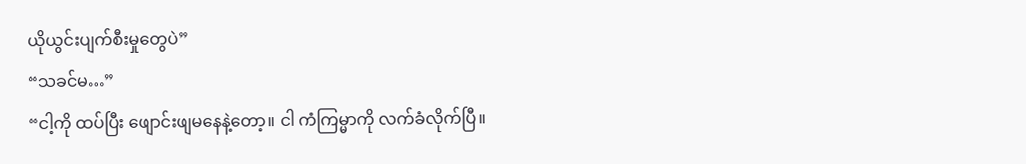ယိုယွင်းပျက်စီးမှုတွေပဲ”
“သခင်မ…”
“ငါ့ကို ထပ်ပြီး ဖျောင်းဖျမနေနဲ့တော့။ ငါ ကံကြမ္မာကို လက်ခံလိုက်ပြီ။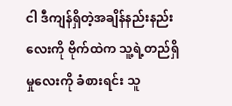ငါ ဒီကျန်ရှိတဲ့အချိန်နည်းနည်းလေးကို ဗိုက်ထဲက သူ့ရဲ့တည်ရှိမှုလေးကို ခံစားရင်း သူ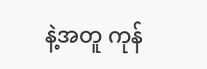နဲ့အတူ ကုန်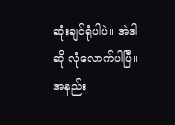ဆုံးချင်ရုံပါပဲ။ အဲဒါဆို လုံလောက်ပါပြီ။ အနည်း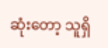ဆုံးတော့ သူရှိ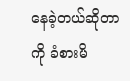နေခဲ့တယ်ဆိုတာကို ခံစားမိ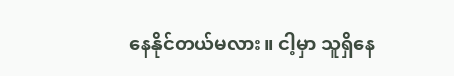နေနိုင်တယ်မလား။ ငါ့မှာ သူရှိနေ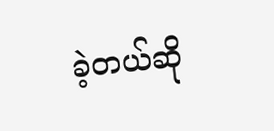ခဲ့တယ်ဆို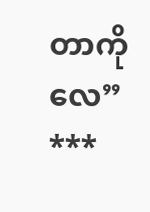တာကိုလေ”
***